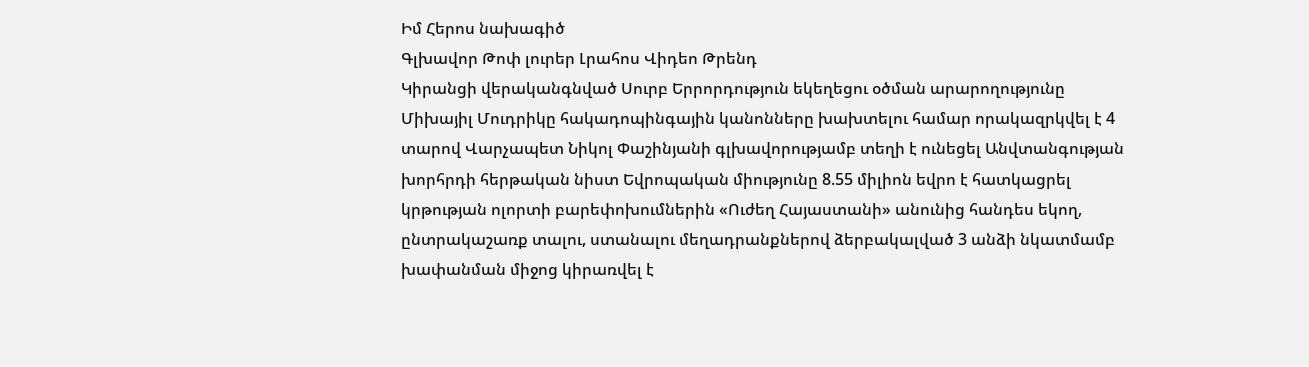Իմ Հերոս նախագիծ
Գլխավոր Թոփ լուրեր Լրահոս Վիդեո Թրենդ
Կիրանցի վերականգնված Սուրբ Երրորդություն եկեղեցու օծման արարողությունը Միխայիլ Մուդրիկը հակադոպինգային կանոնները խախտելու համար որակազրկվել է 4 տարով Վարչապետ Նիկոլ Փաշինյանի գլխավորությամբ տեղի է ունեցել Անվտանգության խորհրդի հերթական նիստ Եվրոպական միությունը 8.55 միլիոն եվրո է հատկացրել կրթության ոլորտի բարեփոխումներին «Ուժեղ Հայաստանի» անունից հանդես եկող, ընտրակաշառք տալու, ստանալու մեղադրանքներով ձերբակալված 3 անձի նկատմամբ խափանման միջոց կիրառվել է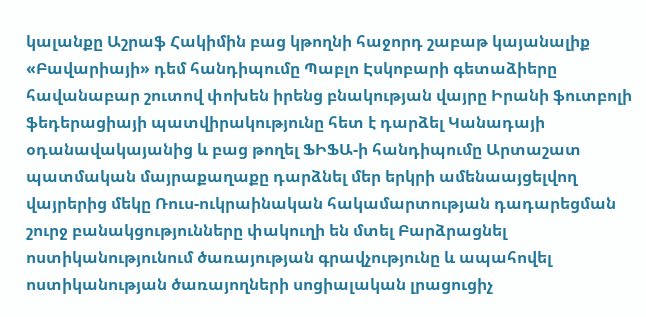կալանքը Աշրաֆ Հակիմին բաց կթողնի հաջորդ շաբաթ կայանալիք «Բավարիայի» դեմ հանդիպումը Պաբլո Էսկոբարի գետաձիերը հավանաբար շուտով փոխեն իրենց բնակության վայրը Իրանի ֆուտբոլի ֆեդերացիայի պատվիրակությունը հետ է դարձել Կանադայի օդանավակայանից և բաց թողել ՖԻՖԱ-ի հանդիպումը Արտաշատ պատմական մայրաքաղաքը դարձնել մեր երկրի ամենաայցելվող վայրերից մեկը Ռուս-ուկրաինական հակամարտության դադարեցման շուրջ բանակցությունները փակուղի են մտել Բարձրացնել ոստիկանությունում ծառայության գրավչությունը և ապահովել ոստիկանության ծառայողների սոցիալական լրացուցիչ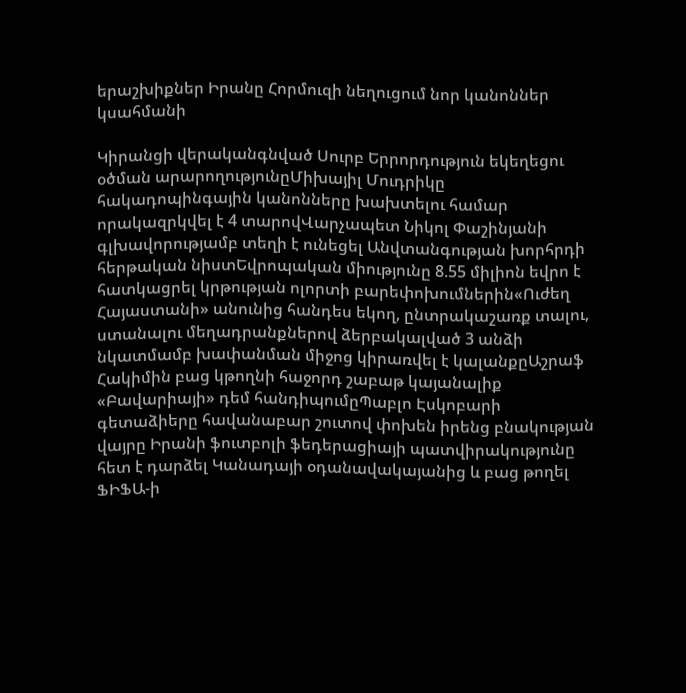երաշխիքներ Իրանը Հորմուզի նեղուցում նոր կանոններ կսահմանի

Կիրանցի վերականգնված Սուրբ Երրորդություն եկեղեցու օծման արարողությունըՄիխայիլ Մուդրիկը հակադոպինգային կանոնները խախտելու համար որակազրկվել է 4 տարովՎարչապետ Նիկոլ Փաշինյանի գլխավորությամբ տեղի է ունեցել Անվտանգության խորհրդի հերթական նիստԵվրոպական միությունը 8.55 միլիոն եվրո է հատկացրել կրթության ոլորտի բարեփոխումներին«Ուժեղ Հայաստանի» անունից հանդես եկող, ընտրակաշառք տալու, ստանալու մեղադրանքներով ձերբակալված 3 անձի նկատմամբ խափանման միջոց կիրառվել է կալանքըԱշրաֆ Հակիմին բաց կթողնի հաջորդ շաբաթ կայանալիք «Բավարիայի» դեմ հանդիպումըՊաբլո Էսկոբարի գետաձիերը հավանաբար շուտով փոխեն իրենց բնակության վայրը Իրանի ֆուտբոլի ֆեդերացիայի պատվիրակությունը հետ է դարձել Կանադայի օդանավակայանից և բաց թողել ՖԻՖԱ-ի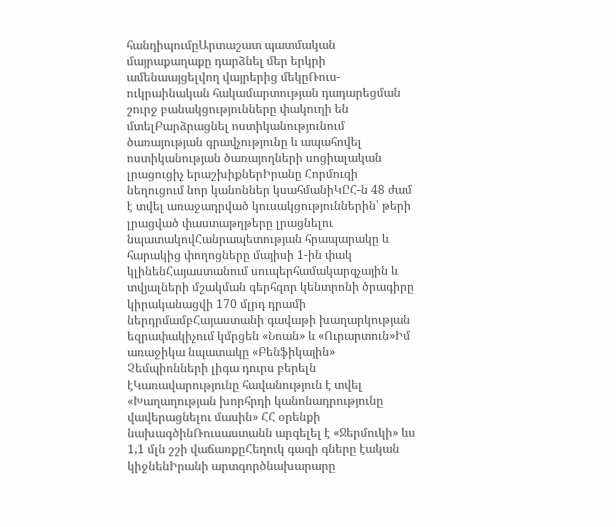հանդիպումըԱրտաշատ պատմական մայրաքաղաքը դարձնել մեր երկրի ամենաայցելվող վայրերից մեկըՌուս-ուկրաինական հակամարտության դադարեցման շուրջ բանակցությունները փակուղի են մտելԲարձրացնել ոստիկանությունում ծառայության գրավչությունը և ապահովել ոստիկանության ծառայողների սոցիալական լրացուցիչ երաշխիքներԻրանը Հորմուզի նեղուցում նոր կանոններ կսահմանիԿԸՀ-ն 48 ժամ է տվել առաջադրված կուսակցություններին՝ թերի լրացված փաստաթղթերը լրացնելու նպատակովՀանրապետության հրապարակը և հարակից փողոցները մայիսի 1-ին փակ կլինենՀայաստանում սուպերհամակարգչային և տվյալների մշակման գերհզոր կենտրոնի ծրագիրը կիրականացվի 170 մլրդ դրամի ներդրմամբՀայաստանի գավաթի խաղարկության եզրափակիչում կմրցեն «Նոան» և «Ուրարտուն»Իմ առաջիկա նպատակը «Բենֆիկային» Չեմպիոնների լիգա դուրս բերելն էԿառավարությունը հավանություն է տվել «Խաղաղության խորհրդի կանոնադրությունը վավերացնելու մասին» ՀՀ օրենքի նախագծինՌուսաստանն արգելել է «Ջերմուկի» ևս 1,1 մլն շշի վաճառքըՀեղուկ գազի գները էական կիջնենԻրանի արտգործնախարարը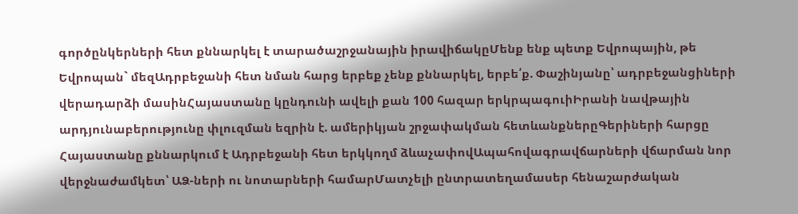գործընկերների հետ քննարկել է տարածաշրջանային իրավիճակըՄենք ենք պետք Եվրոպային, թե Եվրոպան` մեզԱդրբեջանի հետ նման հարց երբեք չենք քննարկել, երբե՛ք. Փաշինյանը՝ ադրբեջանցիների վերադարձի մասինՀայաստանը կընդունի ավելի քան 100 հազար երկրպագուիԻրանի նավթային արդյունաբերությունը փլուզման եզրին է. ամերիկյան շրջափակման հետևանքներըԳերիների հարցը Հայաստանը քննարկում է Ադրբեջանի հետ երկկողմ ձևաչափովԱպահովագրավճարների վճարման նոր վերջնաժամկետ՝ ԱՁ-ների ու նոտարների համարՄատչելի ընտրատեղամասեր հենաշարժական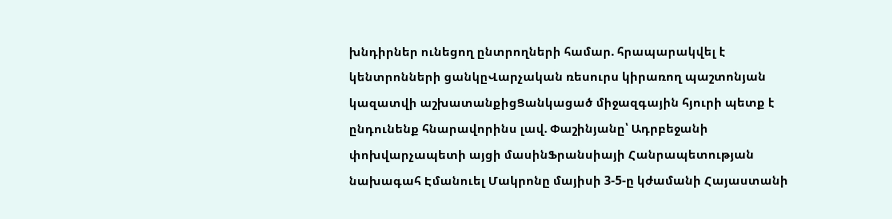խնդիրներ ունեցող ընտրողների համար. հրապարակվել է կենտրոնների ցանկըՎարչական ռեսուրս կիրառող պաշտոնյան կազատվի աշխատանքիցՑանկացած միջազգային հյուրի պետք է ընդունենք հնարավորինս լավ. Փաշինյանը՝ Ադրբեջանի փոխվարչապետի այցի մասինՖրանսիայի Հանրապետության նախագահ Էմանուել Մակրոնը մայիսի 3-5-ը կժամանի Հայաստանի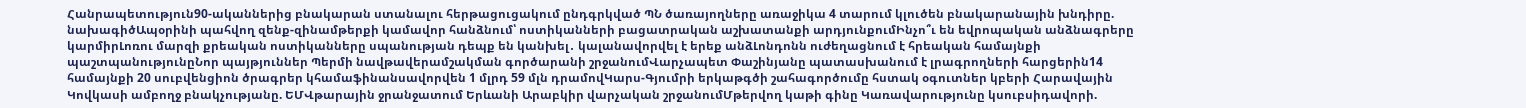Հանրապետություն90-ականներից բնակարան ստանալու հերթացուցակում ընդգրկված ՊՆ ծառայողները առաջիկա 4 տարում կլուծեն բնակարանային խնդիրը. նախագիծԱպօրինի պահվող զենք-զինամթերքի կամավոր հանձնում՝ ոստիկանների բացատրական աշխատանքի արդյունքումԻնչո՞ւ են եվրոպական անձնագրերը կարմիրԼոռու մարզի քրեական ոստիկանները սպանության դեպք են կանխել․ կալանավորվել է երեք անձԼոնդոնն ուժեղացնում է հրեական համայնքի պաշտպանությունըՆոր պայթյուններ Պերմի նավթավերամշակման գործարանի շրջանումՎարչապետ Փաշինյանը պատասխանում է լրագրողների հարցերին14 համայնքի 20 սուբվենցիոն ծրագրեր կհամաֆինանսավորվեն 1 մլրդ 59 մլն դրամովԿարս-Գյումրի երկաթգծի շահագործումը հստակ օգուտներ կբերի Հարավային Կովկասի ամբողջ բնակչությանը. ԵՄՎթարային ջրանջատում Երևանի Արաբկիր վարչական շրջանումՄթերվող կաթի գինը Կառավարությունը կսուբսիդավորի.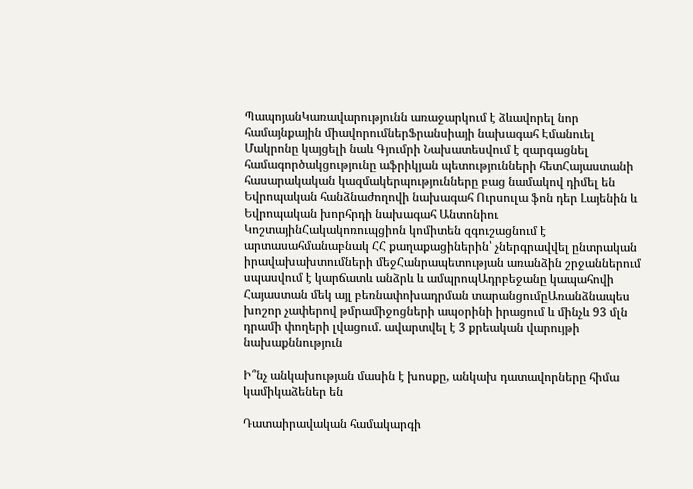ՊապոյանԿառավարությունն առաջարկում է ձևավորել նոր համայնքային միավորումներՖրանսիայի նախագահ Էմանուել Մակրոնը կայցելի նաև Գյումրի Նախատեսվում է զարգացնել համագործակցությունը աֆրիկյան պետությունների հետՀայաստանի հասարակական կազմակերպությունները բաց նամակով դիմել են Եվրոպական հանձնաժողովի նախագահ Ուրսուլա ֆոն դեր Լայենին և Եվրոպական խորհրդի նախագահ Անտոնիու ԿոշտայինՀակակոռուպցիոն կոմիտեն զգուշացնում է արտասահմանաբնակ ՀՀ քաղաքացիներին՝ չներգրավվել ընտրական իրավախախտումների մեջՀանրապետության առանձին շրջաններում սպասվում է կարճատև անձրև և ամպրոպԱդրբեջանը կապահովի Հայաստան մեկ այլ բեռնափոխադրման տարանցումըԱռանձնապես խոշոր չափերով թմրամիջոցների ապօրինի իրացում և մինչև 93 մլն դրամի փողերի լվացում. ավարտվել է 3 քրեական վարույթի նախաքննություն

Ի՞նչ անկախության մասին է խոսքը, անկախ դատավորները հիմա կամիկաձեներ են

Դատաիրավական համակարգի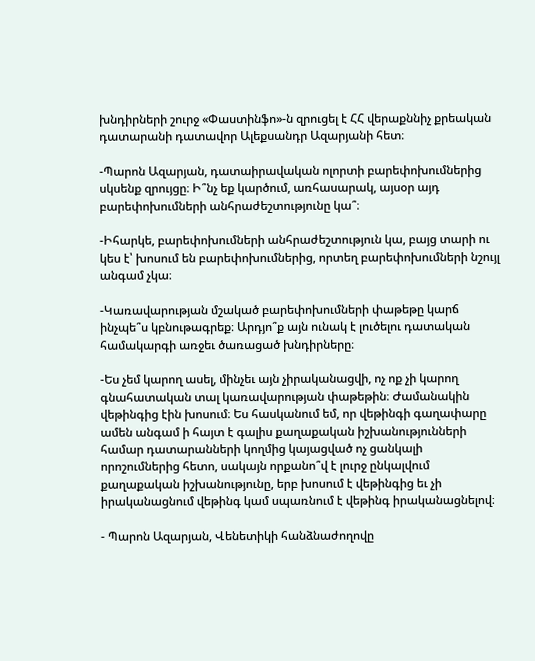խնդիրների շուրջ «Փաստինֆո»-ն զրուցել է ՀՀ վերաքննիչ քրեական դատարանի դատավոր Ալեքսանդր Ազարյանի հետ։

-Պարոն Ազարյան, դատաիրավական ոլորտի բարեփոխումներից սկսենք զրույցը։ Ի՞նչ եք կարծում, առհասարակ, այսօր այդ բարեփոխումների անհրաժեշտությունը կա՞։

-Իհարկե, բարեփոխումների անհրաժեշտություն կա, բայց տարի ու կես է՝ խոսում են բարեփոխումներից, որտեղ բարեփոխումների նշույլ անգամ չկա։

-Կառավարության մշակած բարեփոխումների փաթեթը կարճ ինչպե՞ս կբնութագրեք։ Արդյո՞ք այն ունակ է լուծելու դատական համակարգի առջեւ ծառացած խնդիրները։

-Ես չեմ կարող ասել, մինչեւ այն չիրականացվի, ոչ ոք չի կարող գնահատական տալ կառավարության փաթեթին։ Ժամանակին վեթինգից էին խոսում։ Ես հասկանում եմ, որ վեթինգի գաղափարը ամեն անգամ ի հայտ է գալիս քաղաքական իշխանությունների համար դատարանների կողմից կայացված ոչ ցանկալի որոշումներից հետո, սակայն որքանո՞վ է լուրջ ընկալվում քաղաքական իշխանությունը, երբ խոսում է վեթինգից եւ չի իրականացնում վեթինգ կամ սպառնում է վեթինգ իրականացնելով։

- Պարոն Ազարյան, Վենետիկի հանձնաժողովը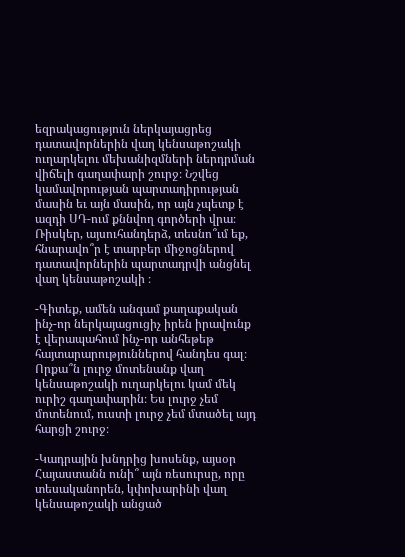եզրակացություն ներկայացրեց դատավորներին վաղ կենսաթոշակի ուղարկելու մեխանիզմների ներդրման վիճելի գաղափարի շուրջ։ Նշվեց կամավորության պարտադիրության մասին եւ այն մասին, որ այն չպետք է ազդի ՍԴ-ում քննվող գործերի վրա։ Ռիսկեր, այսուհանդերձ, տեսնո՞ւմ եք, հնարավո՞ր է տարբեր միջոցներով դատավորներին պարտադրվի անցնել վաղ կենսաթոշակի ։

-Գիտեք, ամեն անգամ քաղաքական ինչ-որ ներկայացուցիչ իրեն իրավունք է վերապահում ինչ-որ անհեթեթ հայտարարություններով հանդես գալ։ Որքա՞ն լուրջ մոտենանք վաղ կենսաթոշակի ուղարկելու կամ մեկ ուրիշ գաղափարին։ Ես լուրջ չեմ մոտենում, ուստի լուրջ չեմ մտածել այդ հարցի շուրջ։

-Կադրային խնդրից խոսենք, այսօր Հայաստանն ունի՞ այն ռեսուրսը, որը տեսականորեն, կփոխարինի վաղ կենսաթոշակի անցած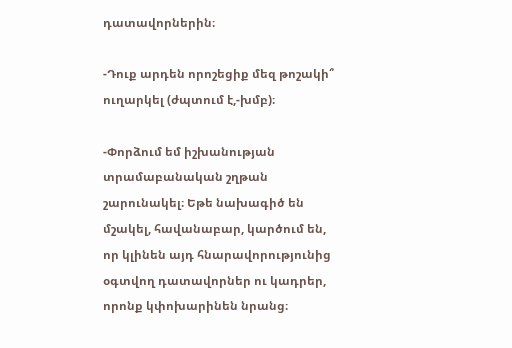դատավորներին։

-Դուք արդեն որոշեցիք մեզ թոշակի՞ ուղարկել (ժպտում է,-խմբ)։

-Փորձում եմ իշխանության տրամաբանական շղթան շարունակել։ Եթե նախագիծ են մշակել, հավանաբար, կարծում են, որ կլինեն այդ հնարավորությունից օգտվող դատավորներ ու կադրեր, որոնք կփոխարինեն նրանց։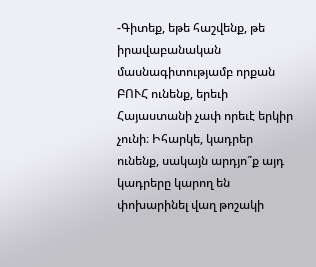-Գիտեք, եթե հաշվենք, թե իրավաբանական մասնագիտությամբ որքան ԲՈՒՀ ունենք, երեւի Հայաստանի չափ որեւէ երկիր չունի։ Իհարկե, կադրեր ունենք, սակայն արդյո՞ք այդ կադրերը կարող են փոխարինել վաղ թոշակի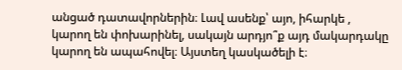անցած դատավորներին։ Լավ ասենք՝ այո, իհարկե , կարող են փոխարինել, սակայն արդյո՞ք այդ մակարդակը կարող են ապահովել։ Այստեղ կասկածելի է։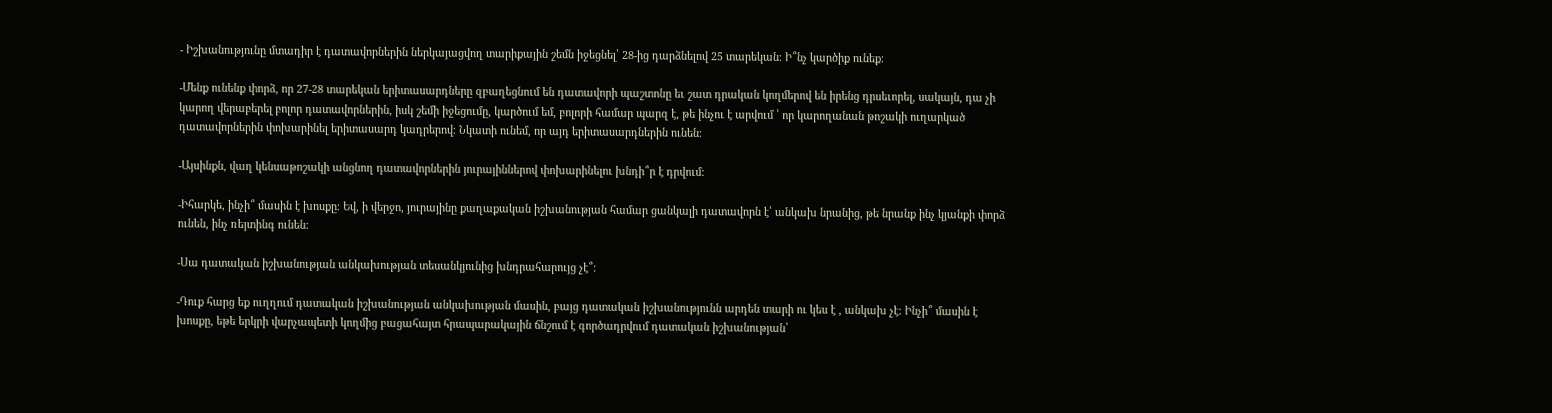- Իշխանությունը մտադիր է դատավորներին ներկայացվող տարիքային շեմն իջեցնել՝ 28-ից դարձնելով 25 տարեկան։ Ի՞նչ կարծիք ունեք։

-Մենք ունենք փորձ, որ 27-28 տարեկան երիտասարդները զբաղեցնում են դատավորի պաշտոնը եւ շատ դրական կողմերով են իրենց դրսեւորել, սակայն, դա չի կարող վերաբերել բոլոր դատավորներին, իսկ շեմի իջեցումը, կարծում եմ, բոլորի համար պարզ է, թե ինչու է արվում ՝ որ կարողանան թոշակի ուղարկած դատավորներին փոխարինել երիտասարդ կադրերով։ Նկատի ունեմ, որ այդ երիտասարդներին ունեն։

-Այսինքն, վաղ կենսաթոշակի անցնող դատավորներին յուրայիններով փոխարինելու խնդի՞ր է դրվում։

-Իհարկե, ինչի՞ մասին է խոսքը։ Եվ, ի վերջո, յուրայինը քաղաքական իշխանության համար ցանկալի դատավորն է՝ անկախ նրանից, թե նրանք ինչ կյանքի փորձ ունեն, ինչ ռեյտինգ ունեն։

-Սա դատական իշխանության անկախության տեսանկյունից խնդրահարույց չէ՞։

-Դուք հարց եք ուղղում դատական իշխանության անկախության մասին, բայց դատական իշխանությունն արդեն տարի ու կես է , անկախ չէ։ Ինչի՞ մասին է խոսքը, եթե երկրի վարչապետի կողմից բացահայտ հրապարակային ճնշում է գործադրվում դատական իշխանության՝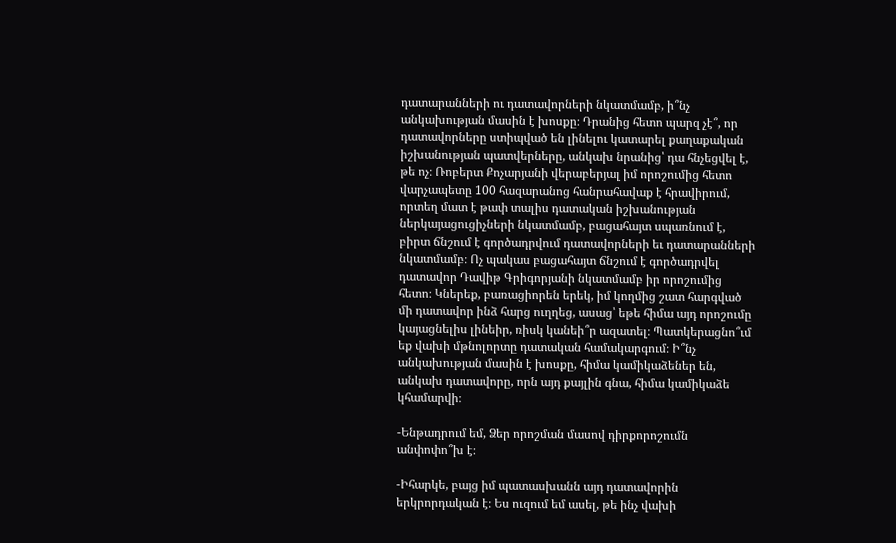դատարանների ու դատավորների նկատմամբ, ի՞նչ անկախության մասին է խոսքը։ Դրանից հետո պարզ չէ՞, որ դատավորները ստիպված են լինելու կատարել քաղաքական իշխանության պատվերները, անկախ նրանից՝ դա հնչեցվել է, թե ոչ։ Ռոբերտ Քոչարյանի վերաբերյալ իմ որոշումից հետո վարչապետը 100 հազարանոց հանրահավաք է հրավիրում, որտեղ մատ է թափ տալիս դատական իշխանության ներկայացուցիչների նկատմամբ, բացահայտ սպառնում է, բիրտ ճնշում է գործադրվում դատավորների եւ դատարանների նկատմամբ։ Ոչ պակաս բացահայտ ճնշում է գործադրվել դատավոր Դավիթ Գրիգորյանի նկատմամբ իր որոշումից հետո։ Կներեք, բառացիորեն երեկ, իմ կողմից շատ հարգված մի դատավոր ինձ հարց ուղղեց, ասաց՝ եթե հիմա այդ որոշումը կայացնելիս լինեիր, ռիսկ կանեի՞ր ազատել։ Պատկերացնո՞ւմ եք վախի մթնոլորտը դատական համակարգում։ Ի՞նչ անկախության մասին է խոսքը, հիմա կամիկաձեներ են, անկախ դատավորը, որն այդ քայլին գնա, հիմա կամիկաձե կհամարվի։

-Ենթադրում եմ, Ձեր որոշման մասով դիրքորոշումն անփոփո՞խ է։

-Իհարկե, բայց իմ պատասխանն այդ դատավորին երկրորդական է։ Ես ուզում եմ ասել, թե ինչ վախի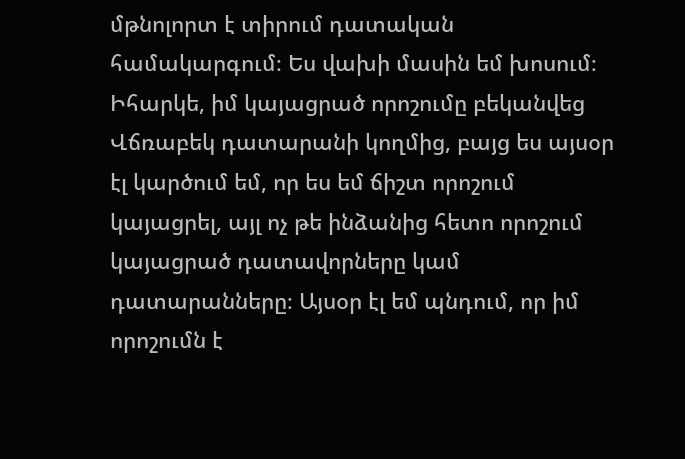մթնոլորտ է տիրում դատական համակարգում։ Ես վախի մասին եմ խոսում։ Իհարկե, իմ կայացրած որոշումը բեկանվեց Վճռաբեկ դատարանի կողմից, բայց ես այսօր էլ կարծում եմ, որ ես եմ ճիշտ որոշում կայացրել, այլ ոչ թե ինձանից հետո որոշում կայացրած դատավորները կամ դատարանները։ Այսօր էլ եմ պնդում, որ իմ որոշումն է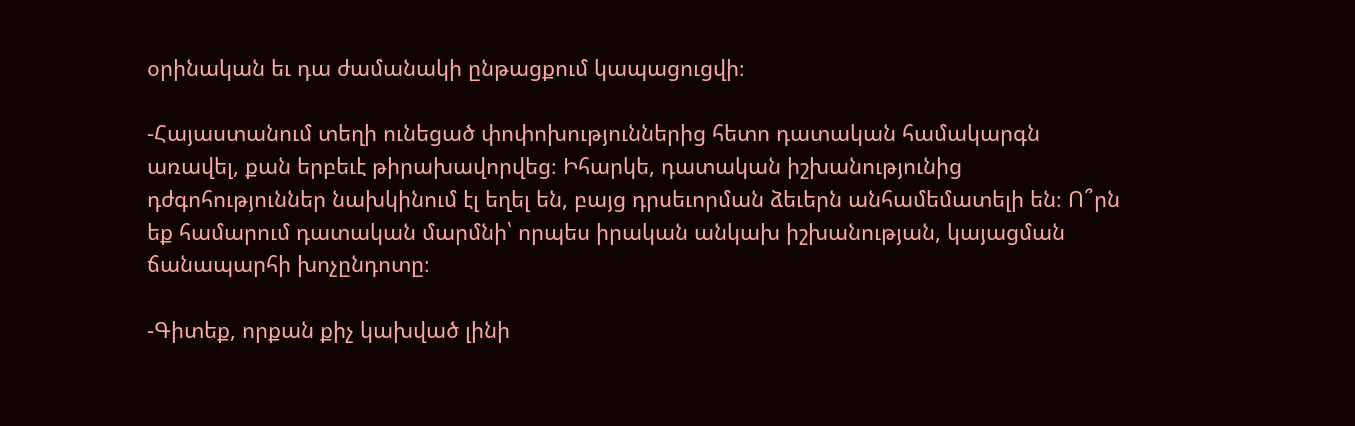օրինական եւ դա ժամանակի ընթացքում կապացուցվի։

-Հայաստանում տեղի ունեցած փոփոխություններից հետո դատական համակարգն առավել, քան երբեւէ թիրախավորվեց։ Իհարկե, դատական իշխանությունից դժգոհություններ նախկինում էլ եղել են, բայց դրսեւորման ձեւերն անհամեմատելի են։ Ո՞րն եք համարում դատական մարմնի՝ որպես իրական անկախ իշխանության, կայացման ճանապարհի խոչընդոտը։

-Գիտեք, որքան քիչ կախված լինի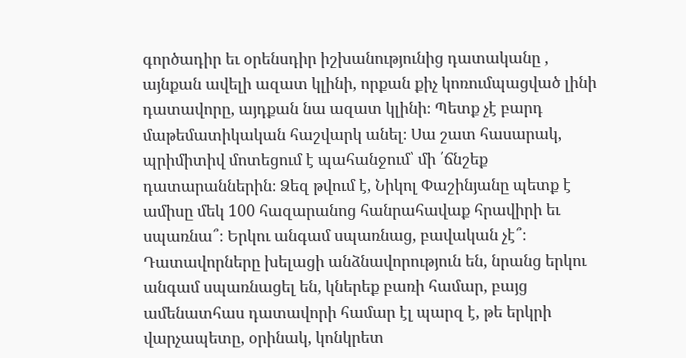գործադիր եւ օրենսդիր իշխանությունից դատականը , այնքան ավելի ազատ կլինի, որքան քիչ կոռումպացված լինի դատավորը, այդքան նա ազատ կլինի։ Պետք չէ բարդ մաթեմատիկական հաշվարկ անել։ Սա շատ հասարակ, պրիմիտիվ մոտեցում է պահանջում՝ մի ՛ճնշեք դատարաններին։ Ձեզ թվում է, Նիկոլ Փաշինյանը պետք է ամիսը մեկ 100 հազարանոց հանրահավաք հրավիրի եւ սպառնա՞։ Երկու անգամ սպառնաց, բավական չէ՞։ Դատավորները խելացի անձնավորություն են, նրանց երկու անգամ սպառնացել են, կներեք բառի համար, բայց ամենատհաս դատավորի համար էլ պարզ է, թե երկրի վարչապետը, օրինակ, կոնկրետ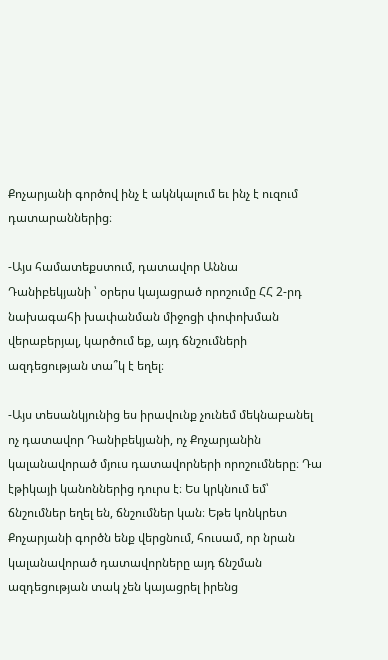Քոչարյանի գործով ինչ է ակնկալում եւ ինչ է ուզում դատարաններից։

-Այս համատեքստում, դատավոր Աննա Դանիբեկյանի ՝ օրերս կայացրած որոշումը ՀՀ 2-րդ նախագահի խափանման միջոցի փոփոխման վերաբերյալ, կարծում եք, այդ ճնշումների ազդեցության տա՞կ է եղել։

-Այս տեսանկյունից ես իրավունք չունեմ մեկնաբանել ոչ դատավոր Դանիբեկյանի, ոչ Քոչարյանին կալանավորած մյուս դատավորների որոշումները։ Դա էթիկայի կանոններից դուրս է։ Ես կրկնում եմ՝ ճնշումներ եղել են, ճնշումներ կան։ Եթե կոնկրետ Քոչարյանի գործն ենք վերցնում, հուսամ, որ նրան կալանավորած դատավորները այդ ճնշման ազդեցության տակ չեն կայացրել իրենց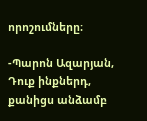որոշումները։

-Պարոն Ազարյան, Դուք ինքներդ, քանիցս անձամբ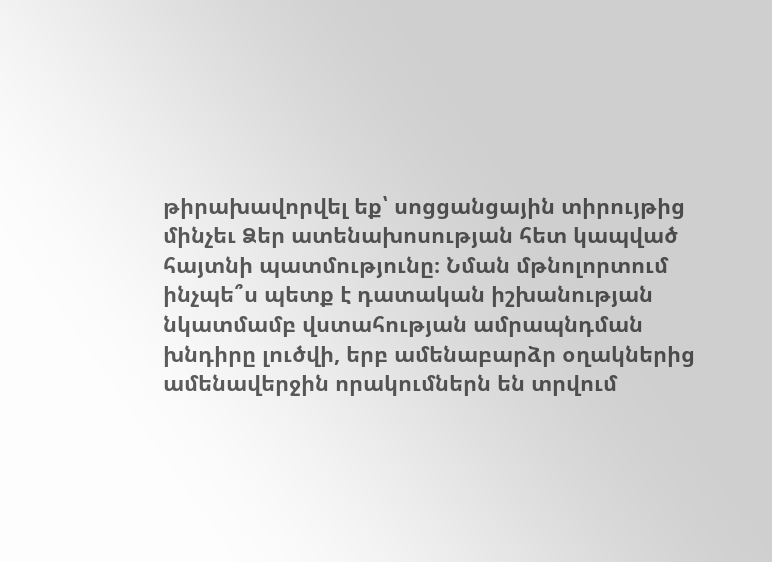թիրախավորվել եք՝ սոցցանցային տիրույթից մինչեւ Ձեր ատենախոսության հետ կապված հայտնի պատմությունը։ Նման մթնոլորտում ինչպե՞ս պետք է դատական իշխանության նկատմամբ վստահության ամրապնդման խնդիրը լուծվի, երբ ամենաբարձր օղակներից ամենավերջին որակումներն են տրվում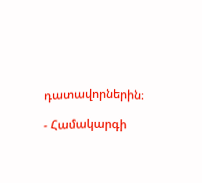դատավորներին։

- Համակարգի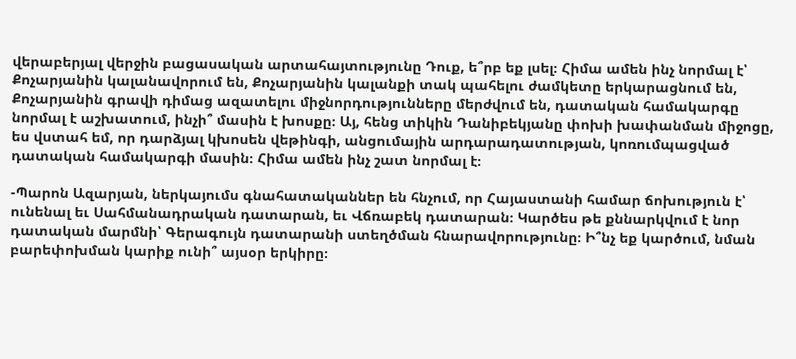վերաբերյալ վերջին բացասական արտահայտությունը Դուք, ե՞րբ եք լսել։ Հիմա ամեն ինչ նորմալ է՝ Քոչարյանին կալանավորում են, Քոչարյանին կալանքի տակ պահելու ժամկետը երկարացնում են, Քոչարյանին գրավի դիմաց ազատելու միջնորդությունները մերժվում են, դատական համակարգը նորմալ է աշխատում, ինչի՞ մասին է խոսքը։ Այ, հենց տիկին Դանիբեկյանը փոխի խափանման միջոցը, ես վստահ եմ, որ դարձյալ կխոսեն վեթինգի, անցումային արդարադատության, կոռումպացված դատական համակարգի մասին։ Հիմա ամեն ինչ շատ նորմալ է։

-Պարոն Ազարյան, ներկայումս գնահատականներ են հնչում, որ Հայաստանի համար ճոխություն է՝ ունենալ եւ Սահմանադրական դատարան, եւ Վճռաբեկ դատարան։ Կարծես թե քննարկվում է նոր դատական մարմնի՝ Գերագույն դատարանի ստեղծման հնարավորությունը։ Ի՞նչ եք կարծում, նման բարեփոխման կարիք ունի՞ այսօր երկիրը։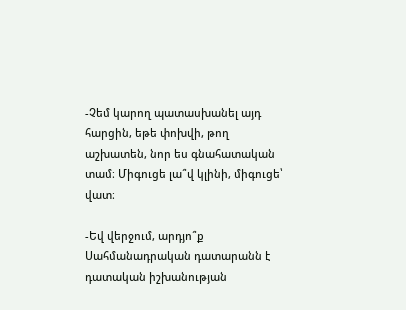-Չեմ կարող պատասխանել այդ հարցին, եթե փոխվի, թող աշխատեն, նոր ես գնահատական տամ։ Միգուցե լա՞վ կլինի, միգուցե՝ վատ։

-Եվ վերջում, արդյո՞ք Սահմանադրական դատարանն է դատական իշխանության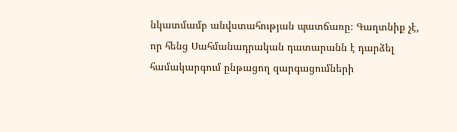նկատմամբ անվստահության պատճառը։ Գաղտնիք չէ, որ հենց Սահմանադրական դատարանն է դարձել համակարգում ընթացող զարգացումների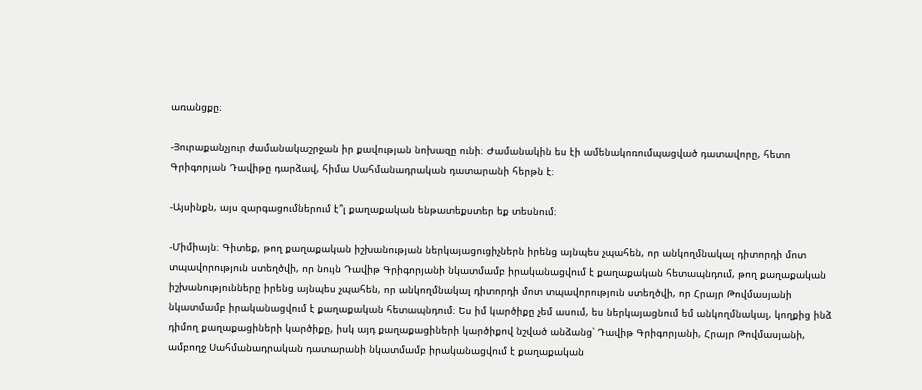առանցքը։

-Յուրաքանչյուր ժամանակաշրջան իր քավության նոխազը ունի։ Ժամանակին ես էի ամենակոռումպացված դատավորը, հետո Գրիգորյան Դավիթը դարձավ, հիմա Սահմանադրական դատարանի հերթն է։

-Այսինքն, այս զարգացումներում է՞լ քաղաքական ենթատեքստեր եք տեսնում։

-Միմիայն։ Գիտեք, թող քաղաքական իշխանության ներկայացուցիչներն իրենց այնպես չպահեն, որ անկողմնակալ դիտորդի մոտ տպավորություն ստեղծվի, որ նույն Դավիթ Գրիգորյանի նկատմամբ իրականացվում է քաղաքական հետապնդում, թող քաղաքական իշխանությունները իրենց այնպես չպահեն, որ անկողմնակալ դիտորդի մոտ տպավորություն ստեղծվի, որ Հրայր Թովմասյանի նկատմամբ իրականացվում է քաղաքական հետապնդում։ Ես իմ կարծիքը չեմ ասում, ես ներկայացնում եմ անկողմնակալ, կողքից ինձ դիմող քաղաքացիների կարծիքը, իսկ այդ քաղաքացիների կարծիքով նշված անձանց՝ Դավիթ Գրիգորյանի, Հրայր Թովմասյանի, ամբողջ Սահմանադրական դատարանի նկատմամբ իրականացվում է քաղաքական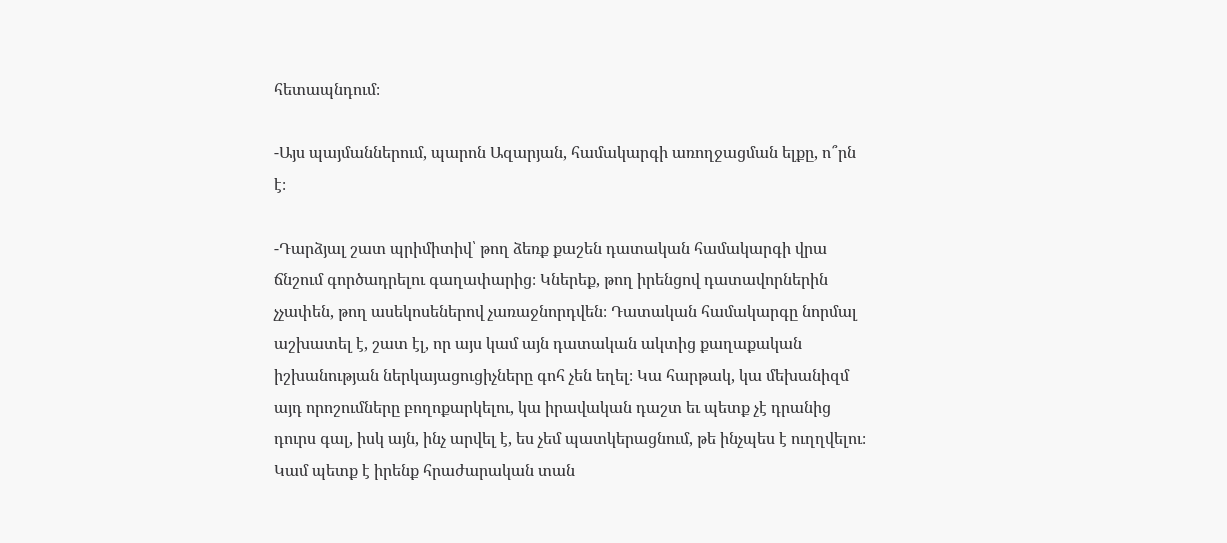հետապնդում։

-Այս պայմաններում, պարոն Ազարյան, համակարգի առողջացման ելքը, ո՞րն է։

-Դարձյալ շատ պրիմիտիվ՝ թող ձեռք քաշեն դատական համակարգի վրա ճնշում գործադրելու գաղափարից։ Կներեք, թող իրենցով դատավորներին չչափեն, թող ասեկոսեներով չառաջնորդվեն։ Դատական համակարգը նորմալ աշխատել է, շատ էլ, որ այս կամ այն դատական ակտից քաղաքական իշխանության ներկայացուցիչները գոհ չեն եղել։ Կա հարթակ, կա մեխանիզմ այդ որոշումները բողոքարկելու, կա իրավական դաշտ եւ պետք չէ դրանից դուրս գալ, իսկ այն, ինչ արվել է, ես չեմ պատկերացնում, թե ինչպես է ուղղվելու։ Կամ պետք է իրենք հրաժարական տան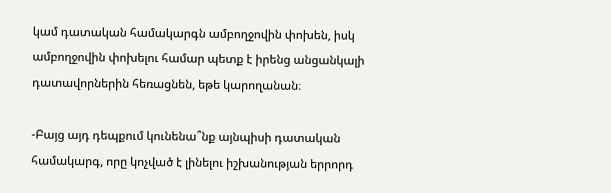կամ դատական համակարգն ամբողջովին փոխեն, իսկ ամբողջովին փոխելու համար պետք է իրենց անցանկալի դատավորներին հեռացնեն, եթե կարողանան։

-Բայց այդ դեպքում կունենա՞նք այնպիսի դատական համակարգ, որը կոչված է լինելու իշխանության երրորդ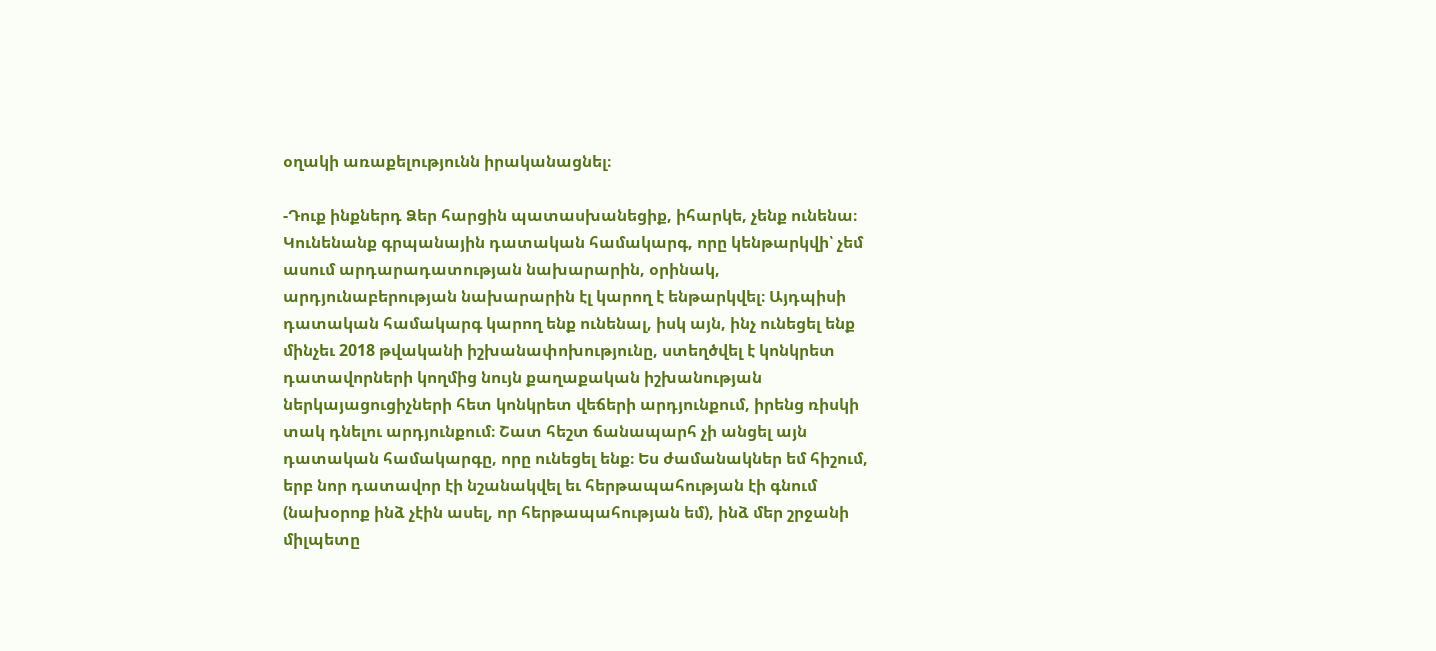օղակի առաքելությունն իրականացնել։

-Դուք ինքներդ Ձեր հարցին պատասխանեցիք, իհարկե, չենք ունենա։ Կունենանք գրպանային դատական համակարգ, որը կենթարկվի՝ չեմ ասում արդարադատության նախարարին, օրինակ, արդյունաբերության նախարարին էլ կարող է ենթարկվել։ Այդպիսի դատական համակարգ կարող ենք ունենալ, իսկ այն, ինչ ունեցել ենք մինչեւ 2018 թվականի իշխանափոխությունը, ստեղծվել է կոնկրետ դատավորների կողմից նույն քաղաքական իշխանության ներկայացուցիչների հետ կոնկրետ վեճերի արդյունքում, իրենց ռիսկի տակ դնելու արդյունքում։ Շատ հեշտ ճանապարհ չի անցել այն դատական համակարգը, որը ունեցել ենք։ Ես ժամանակներ եմ հիշում, երբ նոր դատավոր էի նշանակվել եւ հերթապահության էի գնում (նախօրոք ինձ չէին ասել, որ հերթապահության եմ), ինձ մեր շրջանի միլպետը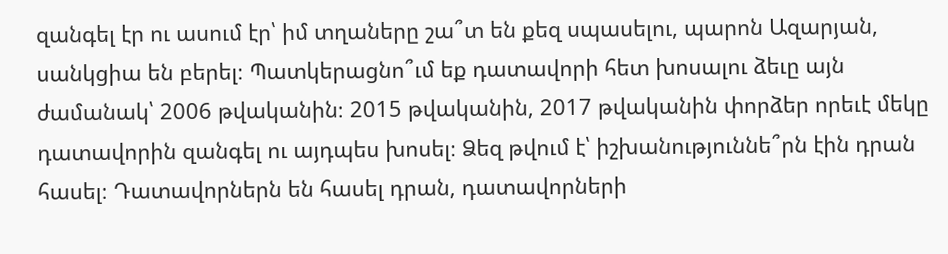զանգել էր ու ասում էր՝ իմ տղաները շա՞տ են քեզ սպասելու, պարոն Ազարյան, սանկցիա են բերել։ Պատկերացնո՞ւմ եք դատավորի հետ խոսալու ձեւը այն ժամանակ՝ 2006 թվականին։ 2015 թվականին, 2017 թվականին փորձեր որեւէ մեկը դատավորին զանգել ու այդպես խոսել։ Ձեզ թվում է՝ իշխանություննե՞րն էին դրան հասել։ Դատավորներն են հասել դրան, դատավորների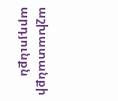աշխատանքի արդյունքն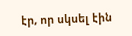էր, որ սկսել էին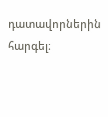դատավորներին հարգել։